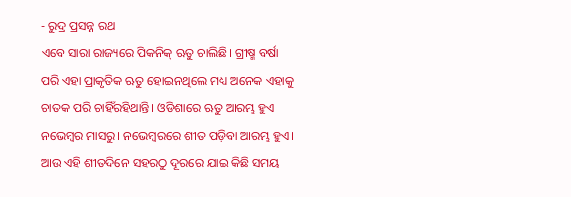- ରୁଦ୍ର ପ୍ରସନ୍ନ ରଥ
ଏବେ ସାରା ରାଜ୍ୟରେ ପିକନିକ୍ ଋତୁ ଚାଲିଛି। ଗ୍ରୀଷ୍ମ ବର୍ଷା ପରି ଏହା ପ୍ରାକୃତିକ ଋତୁ ହୋଇନଥିଲେ ମଧ୍ୟ ଅନେକ ଏହାକୁ ଚାତକ ପରି ଚାହିଁରହିଥାନ୍ତି। ଓଡିଶାରେ ଋତୁ ଆରମ୍ଭ ହୁଏ ନଭେମ୍ବର ମାସରୁ। ନଭେମ୍ବରରେ ଶୀତ ପଡ଼ିବା ଆରମ୍ଭ ହୁଏ। ଆଉ ଏହି ଶୀତଦିନେ ସହରଠୁ ଦୂରରେ ଯାଇ କିଛି ସମୟ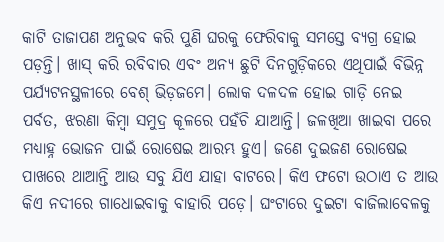କାଟି ତାଜାପଣ ଅନୁଭବ କରି ପୁଣି ଘରକୁ ଫେରିବାକୁ ସମସ୍ତେ ବ୍ୟଗ୍ର ହୋଇ ପଡ଼ନ୍ତି। ଖାସ୍ କରି ରବିବାର ଏବଂ ଅନ୍ୟ ଛୁଟି ଦିନଗୁଡ଼ିକରେ ଏଥିପାଇଁ ବିଭିନ୍ନ ପର୍ଯ୍ୟଟନସ୍ଥଳୀରେ ବେଶ୍ ଭିଡ଼ଜମେ। ଲୋକ ଦଳଦଳ ହୋଇ ଗାଡ଼ି ନେଇ ପର୍ବତ, ଝରଣା କିମ୍ବା ସମୁଦ୍ର କୂଳରେ ପହଁଚି ଯାଆନ୍ତି। ଜଳଖିଆ ଖାଇବା ପରେ ମଧ୍ୟାହ୍ନ ଭୋଜନ ପାଇଁ ରୋଷେଇ ଆରମ୍ଭ ହୁଏ। ଜଣେ ଦୁଇଜଣ ରୋଷେଇ ପାଖରେ ଥାଆନ୍ତି ଆଉ ସବୁ ଯିଏ ଯାହା ବାଟରେ। କିଏ ଫଟୋ ଉଠାଏ ତ ଆଉ କିଏ ନଦୀରେ ଗାଧୋଇବାକୁ ବାହାରି ପଡ଼େ। ଘଂଟାରେ ଦୁଇଟା ବାଜିଲାବେଳକୁ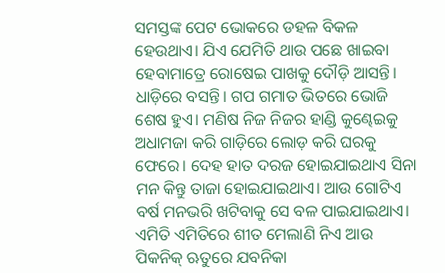ସମସ୍ତଙ୍କ ପେଟ ଭୋକରେ ଡହଳ ବିକଳ ହେଉଥାଏ। ଯିଏ ଯେମିତି ଥାଉ ପଛେ ଖାଇବା ହେବାମାତ୍ରେ ରୋଷେଇ ପାଖକୁ ଦୌଡ଼ି ଆସନ୍ତି। ଧାଡ଼ିରେ ବସନ୍ତି। ଗପ ଗମାତ ଭିତରେ ଭୋଜି ଶେଷ ହୁଏ। ମଣିଷ ନିଜ ନିଜର ହାଣ୍ଡି କୁଣ୍ଢେଇକୁ ଅଧାମଜା କରି ଗାଡ଼ିରେ ଲୋଡ଼ କରି ଘରକୁ ଫେରେ। ଦେହ ହାତ ଦରଜ ହୋଇଯାଇଥାଏ ସିନା ମନ କିନ୍ତୁ ତାଜା ହୋଇଯାଇଥାଏ। ଆଉ ଗୋଟିଏ ବର୍ଷ ମନଭରି ଖଟିବାକୁ ସେ ବଳ ପାଇଯାଇଥାଏ। ଏମିତି ଏମିତିରେ ଶୀତ ମେଲାଣି ନିଏ ଆଉ ପିକନିକ୍ ଋତୁରେ ଯବନିକା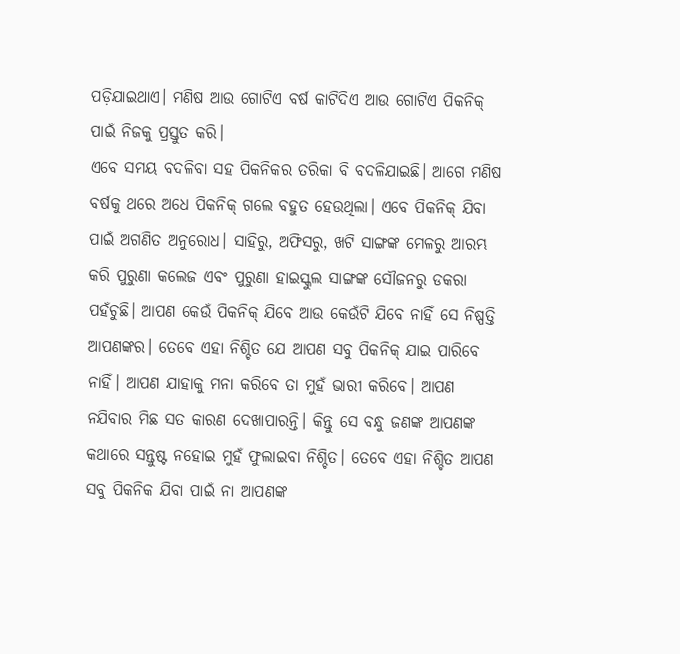ପଡ଼ିଯାଇଥାଏ। ମଣିଷ ଆଉ ଗୋଟିଏ ବର୍ଷ କାଟିଦିଏ ଆଉ ଗୋଟିଏ ପିକନିକ୍ ପାଇଁ ନିଜକୁ ପ୍ରସ୍ତୁତ କରି।
ଏବେ ସମୟ ବଦଳିବା ସହ ପିକନିକର ତରିକା ବି ବଦଳିଯାଇଛି। ଆଗେ ମଣିଷ ବର୍ଷକୁ ଥରେ ଅଧେ ପିକନିକ୍ ଗଲେ ବହୁତ ହେଉଥିଲା। ଏବେ ପିକନିକ୍ ଯିବା ପାଇଁ ଅଗଣିତ ଅନୁରୋଧ। ସାହିରୁ, ଅଫିସରୁ, ଖଟି ସାଙ୍ଗଙ୍କ ମେଳରୁ ଆରମ୍ଭ କରି ପୁରୁଣା କଲେଜ ଏବଂ ପୁରୁଣା ହାଇସ୍କୁଲ ସାଙ୍ଗଙ୍କ ସୌଜନରୁ ଡକରା ପହଁଚୁଛି। ଆପଣ କେଉଁ ପିକନିକ୍ ଯିବେ ଆଉ କେଉଁଟି ଯିବେ ନାହିଁ ସେ ନିଷ୍ପତ୍ତି ଆପଣଙ୍କର। ତେବେ ଏହା ନିଶ୍ଚିତ ଯେ ଆପଣ ସବୁ ପିକନିକ୍ ଯାଇ ପାରିବେ ନାହିଁ। ଆପଣ ଯାହାକୁ ମନା କରିବେ ତା ମୁହଁ ଭାରୀ କରିବେ। ଆପଣ ନଯିବାର ମିଛ ସତ କାରଣ ଦେଖାପାରନ୍ତି। କିନ୍ତୁ ସେ ବନ୍ଧୁ ଜଣଙ୍କ ଆପଣଙ୍କ କଥାରେ ସନ୍ତୁଷ୍ଟ ନହୋଇ ମୁହଁ ଫୁଲାଇବା ନିଶ୍ଚିତ। ତେବେ ଏହା ନିଶ୍ଚିତ ଆପଣ ସବୁ ପିକନିକ ଯିବା ପାଇଁ ନା ଆପଣଙ୍କ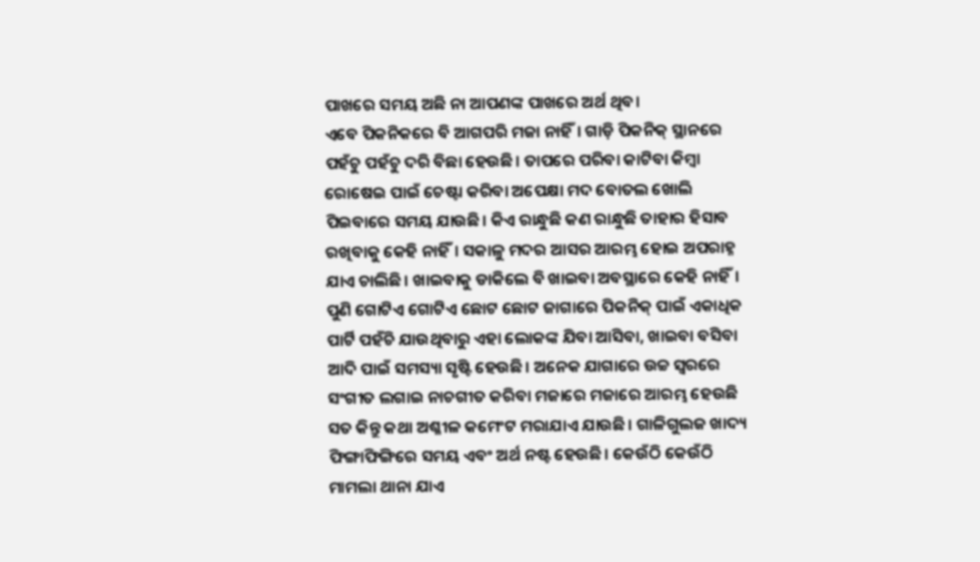ପାଖରେ ସମୟ ଅଛି ନା ଆପଣଙ୍କ ପାଖରେ ଅର୍ଥ ଥିବ।
ଏବେ ପିକନିକରେ ବି ଆଗପରି ମଜା ନାହିଁ। ଗାଡ଼ି ପିକନିକ୍ ସ୍ଥାନରେ ପହଁଚୁ ପହଁଚୁ ଦରି ବିଛା ହେଉଛି। ତାପରେ ପରିବା କାଟିବା କିମ୍ବା ରୋଷେଇ ପାଇଁ ଚେଷ୍ଟା କରିବା ଅପେକ୍ଷା ମଦ ବୋତଲ ଖୋଲି ପିଇବାରେ ସମୟ ଯାଉଛି। କିଏ ରାନ୍ଧୁଛି କଣ ରାନ୍ଧୁଛି ତାହାର ହିସାବ ରଖିବାକୁ କେହି ନାହିଁ। ସକାଳୁ ମଦର ଆସର ଆରମ୍ଭ ହୋଇ ଅପରାହ୍ନ ଯାଏ ଚାଲିଛି। ଖାଇବାକୁ ଡାକିଲେ ବି ଖାଇବା ଅବସ୍ଥାରେ କେହି ନାହିଁ। ପୁଣି ଗୋଟିଏ ଗୋଟିଏ ଛୋଟ ଛୋଟ ଜାଗାରେ ପିକନିକ୍ ପାଇଁ ଏକାଧିକ ପାର୍ଟି ପହଁଚି ଯାଉଥିବାରୁ ଏହା ଲୋକଙ୍କ ଯିବା ଆସିବା, ଖାଇବା ବସିବା ଆଦି ପାଇଁ ସମସ୍ୟା ସୃଷ୍ଟି ହେଉଛି। ଅନେକ ଯାଗାରେ ଉଚ୍ଚ ସ୍ୱରରେ ସଂଗୀତ ଲଗାଇ ନାଚଗୀତ କରିବା ମଜାରେ ମଜାରେ ଆରମ୍ଭ ହେଉଛି ସତ କିନ୍ତୁ କଥା ଅଶ୍ଳୀଳ କମେଂଟ ମରାଯାଏ ଯାଉଛି। ଗାଳିଗୁଲଜ ଖାଦ୍ୟ ଫିଙ୍ଗାଫିଙ୍ଗିରେ ସମୟ ଏବଂ ଅର୍ଥ ନଷ୍ଟ ହେଉଛି। କେଉଁଠି କେଉଁଠି ମାମଲା ଥାନା ଯାଏ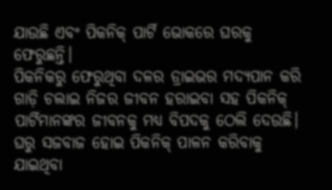ଯାଉଛି ଏବଂ ପିକନିକ୍ ପାର୍ଟି ଭୋକରେ ଘରକୁ ଫେରୁଛନ୍ତି।
ପିକନିକରୁ ଫେରୁଥିବା ଦଳର ଡ୍ରାଇଭର ମଦ୍ୟପାନ କରି ଗାଡ଼ି ଚଲାଇ ନିଜର ଜୀବନ ହରାଇବା ସହ ପିକନିକ୍ ପାର୍ଟିମାନଙ୍କର ଜୀବନକୁ ମଧ୍ୟ ବିପଦକୁ ଠେଲି ଦେଉଛି। ଘରୁ ସଜବାଜ ହୋଇ ପିକନିକ୍ ପାଳନ କରିବାକୁ ଯାଇଥିବା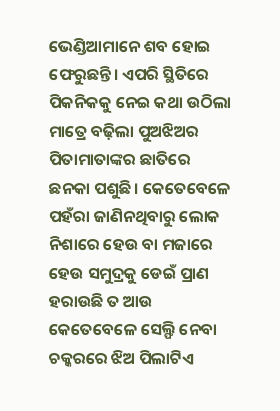ଭେଣ୍ଡିଆମାନେ ଶବ ହୋଇ ଫେରୁଛନ୍ତି। ଏପରି ସ୍ଥିତିରେ ପିକନିକକୁ ନେଇ କଥା ଉଠିଲା ମାତ୍ରେ ବଢ଼ିଲା ପୁଅଝିଅର ପିତାମାତାଙ୍କର ଛାତିରେ ଛନକା ପଶୁଛି। କେତେବେଳେ ପହଁରା ଜାଣିନଥିବାରୁ ଲୋକ ନିଶାରେ ହେଉ ବା ମଜାରେ ହେଉ ସମୁଦ୍ରକୁ ଡେଇଁ ପ୍ରାଣ ହରାଉଛି ତ ଆଉ କେତେବେଳେ ସେଲ୍ଫି ନେବା ଚକ୍କରରେ ଝିଅ ପିଲାଟିଏ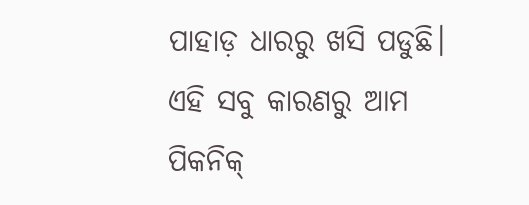ପାହାଡ଼ ଧାରରୁ ଖସି ପଡୁଛି। ଏହି ସବୁ କାରଣରୁ ଆମ ପିକନିକ୍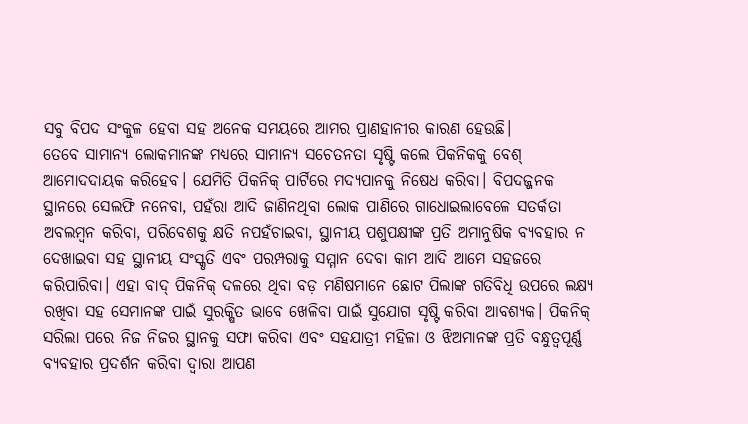ସବୁ ବିପଦ ସଂକୁଳ ହେବା ସହ ଅନେକ ସମୟରେ ଆମର ପ୍ରାଣହାନୀର କାରଣ ହେଉଛି।
ତେବେ ସାମାନ୍ୟ ଲୋକମାନଙ୍କ ମଧ୍ୟରେ ସାମାନ୍ୟ ସଚେତନତା ସୃଷ୍ଟି କଲେ ପିକନିକକୁ ବେଶ୍ ଆମୋଦଦାୟକ କରିହେବ। ଯେମିତି ପିକନିକ୍ ପାର୍ଟିରେ ମଦ୍ୟପାନକୁ ନିଷେଧ କରିବା। ବିପଦଜ୍ଜନକ ସ୍ଥାନରେ ସେଲଫି ନନେବା, ପହଁରା ଆଦି ଜାଣିନଥିବା ଲୋକ ପାଣିରେ ଗାଧୋଇଲାବେଳେ ସତର୍କତା ଅବଲମ୍ବନ କରିବା, ପରିବେଶକୁ କ୍ଷତି ନପହଁଚାଇବା, ସ୍ଥାନୀୟ ପଶୁପକ୍ଷୀଙ୍କ ପ୍ରତି ଅମାନୁଷିକ ବ୍ୟବହାର ନ ଦେଖାଇବା ସହ ସ୍ଥାନୀୟ ସଂସ୍କୃତି ଏବଂ ପରମ୍ପରାକୁ ସମ୍ମାନ ଦେବା କାମ ଆଦି ଆମେ ସହଜରେ କରିପାରିବା। ଏହା ବାଦ୍ ପିକନିକ୍ ଦଳରେ ଥିବା ବଡ଼ ମଣିଷମାନେ ଛୋଟ ପିଲାଙ୍କ ଗତିବିଧି ଉପରେ ଲକ୍ଷ୍ୟ ରଖିବା ସହ ସେମାନଙ୍କ ପାଇଁ ସୁରକ୍ଷିତ ଭାବେ ଖେଳିବା ପାଇଁ ସୁଯୋଗ ସୃଷ୍ଟି କରିବା ଆବଶ୍ୟକ। ପିକନିକ୍ ସରିଲା ପରେ ନିଜ ନିଜର ସ୍ଥାନକୁ ସଫା କରିବା ଏବଂ ସହଯାତ୍ରୀ ମହିଳା ଓ ଝିଅମାନଙ୍କ ପ୍ରତି ବନ୍ଧୁତ୍ୱପୂର୍ଣ୍ଣ ବ୍ୟବହାର ପ୍ରଦର୍ଶନ କରିବା ଦ୍ୱାରା ଆପଣ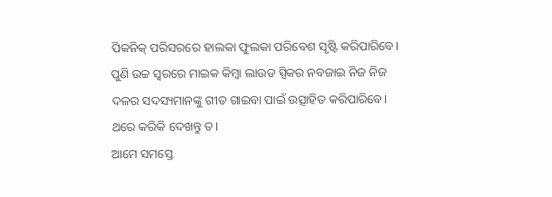ପିକନିକ୍ ପରିସରରେ ହାଲକା ଫୁଲକା ପରିବେଶ ସୃଷ୍ଟି କରିପାରିବେ। ପୁଣି ଉଚ୍ଚ ସ୍ୱରରେ ମାଇକ କିମ୍ବା ଲାଉଡ ସ୍ପିକର ନବଜାଇ ନିଜ ନିଜ ଦଳର ସଦସ୍ୟମାନଙ୍କୁ ଗୀତ ଗାଇବା ପାଇଁ ଉତ୍ସାହିତ କରିପାରିବେ। ଥରେ କରିକି ଦେଖନ୍ତୁ ତ।
ଆମେ ସମସ୍ତେ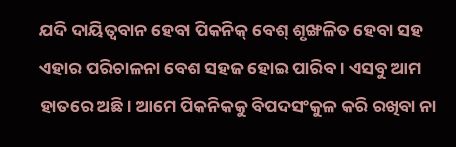ଯଦି ଦାୟିତ୍ୱବାନ ହେବା ପିକନିକ୍ ବେଶ୍ ଶୃଙ୍ଖଳିତ ହେବା ସହ ଏହାର ପରିଚାଳନା ବେଶ ସହଜ ହୋଇ ପାରିବ। ଏସବୁ ଆମ ହାତରେ ଅଛି। ଆମେ ପିକନିକକୁ ବିପଦସଂକୁଳ କରି ରଖିବା ନା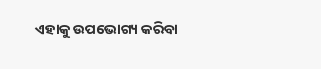ଏହାକୁ ଉପଭୋଗ୍ୟ କରିବା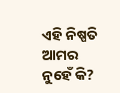ଏହି ନିଷ୍ପତି ଆମର ନୁହେଁ କି?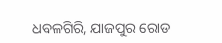ଧବଳଗିରି, ଯାଜପୁର ରୋଡ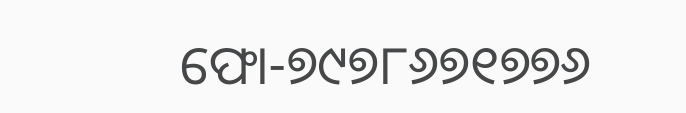ଫୋ-୭୯୭୮୬୭୧୭୭୬